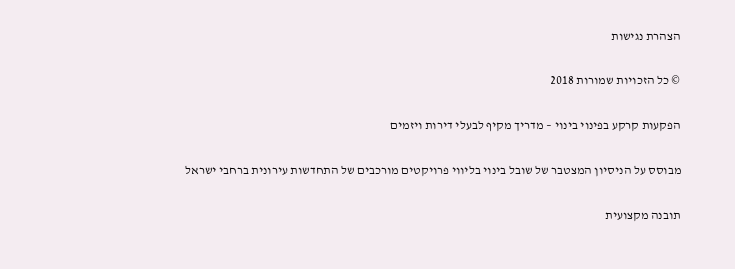הצהרת נגישות

© כל הזכויות שמורות 2018

הפקעות קרקע בפינוי בינוי – מדריך מקיף לבעלי דירות ויזמים

מבוסס על הניסיון המצטבר של שובל בינוי בליווי פרויקטים מורכבים של התחדשות עירונית ברחבי ישראל

תובנה מקצועית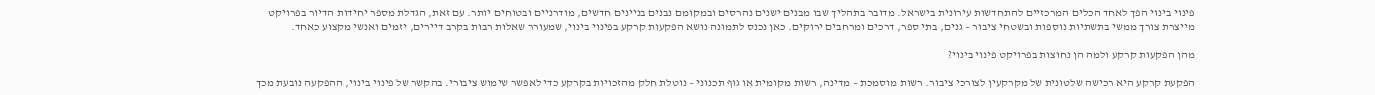פינוי בינוי הפך לאחד הכלים המרכזיים להתחדשות עירונית בישראל. מדובר בתהליך שבו מבנים ישנים נהרסים ובמקומם נבנים בניינים חדשים, מודרניים ובטוחים יותר. עם זאת, הגדלת מספר יחידות הדיור בפרויקט מייצרת צורך ממשי בתשתיות נוספות ובשטחי ציבור – גנים, בתי ספר, דרכים ומרחבים ירוקים. כאן נכנס לתמונה נושא הפקעות קרקע בפינוי בינוי, שמעורר שאלות רבות בקרב דיירים, יזמים ואנשי מקצוע כאחד.

מהן הפקעות קרקע ולמה הן נחוצות בפרויקט פינוי בינוי?

הפקעת קרקע היא רכישה שלטונית של מקרקעין לצורכי ציבור. רשות מוסמכת – מדינה, רשות מקומית או גוף תכנוני – נוטלת חלק מהזכויות בקרקע כדי לאפשר שימוש ציבורי. בהקשר של פינוי בינוי, ההפקעה נובעת מכך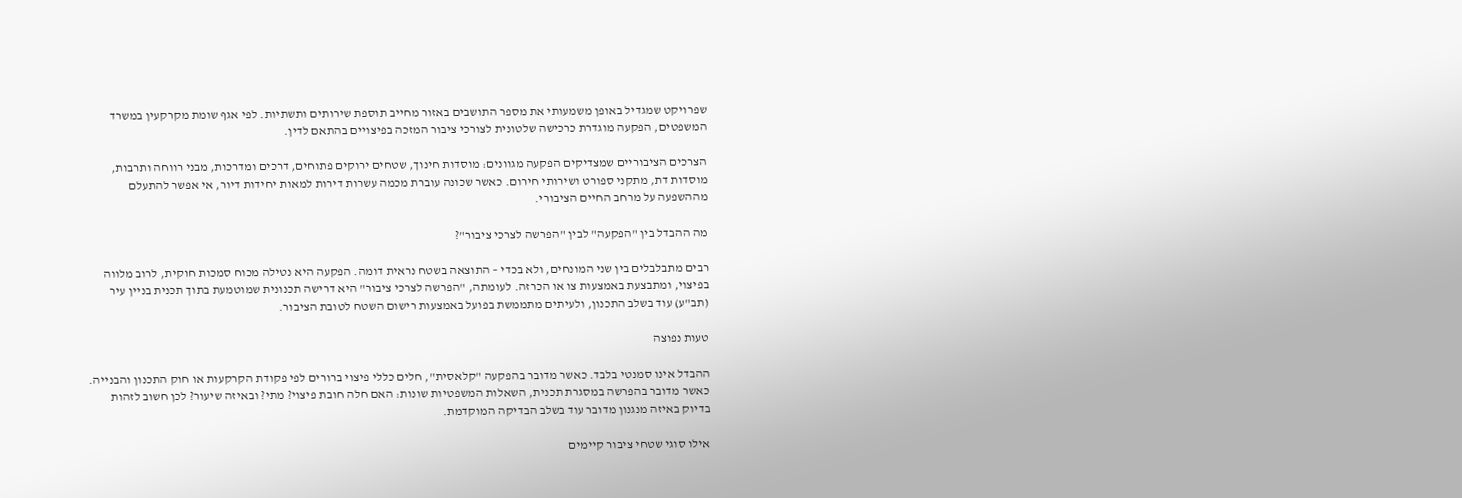שפרויקט שמגדיל באופן משמעותי את מספר התושבים באזור מחייב תוספת שירותים ותשתיות. לפי אגף שומת מקרקעין במשרד המשפטים, הפקעה מוגדרת כרכישה שלטונית לצורכי ציבור המזכה בפיצויים בהתאם לדין.

הצרכים הציבוריים שמצדיקים הפקעה מגוונים: מוסדות חינוך, שטחים ירוקים פתוחים, דרכים ומדרכות, מבני רווחה ותרבות, מוסדות דת, מתקני ספורט ושירותי חירום. כאשר שכונה עוברת מכמה עשרות דירות למאות יחידות דיור, אי אפשר להתעלם מההשפעה על מרחב החיים הציבורי.

מה ההבדל בין "הפקעה" לבין "הפרשה לצרכי ציבור"?

רבים מתבלבלים בין שני המונחים, ולא בכדי – התוצאה בשטח נראית דומה. הפקעה היא נטילה מכוח סמכות חוקית, לרוב מלווה בפיצוי, ומתבצעת באמצעות צו או הכרזה. לעומתה, "הפרשה לצרכי ציבור" היא דרישה תכנונית שמוטמעת בתוך תכנית בניין עיר (תב"ע) עוד בשלב התכנון, ולעיתים מתממשת בפועל באמצעות רישום השטח לטובת הציבור.

טעות נפוצה

ההבדל אינו סמנטי בלבד. כאשר מדובר בהפקעה "קלאסית", חלים כללי פיצוי ברורים לפי פקודת הקרקעות או חוק התכנון והבנייה. כאשר מדובר בהפרשה במסגרת תכנית, השאלות המשפטיות שונות: האם חלה חובת פיצוי? מתי? ובאיזה שיעור? לכן חשוב לזהות בדיוק באיזה מנגנון מדובר עוד בשלב הבדיקה המוקדמת.

אילו סוגי שטחי ציבור קיימים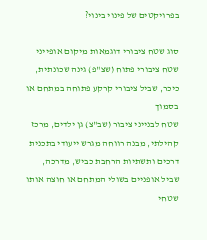בפרויקטים של פינוי בינוי?

סוג שטח ציבורי דוגמאות מיקום אופייני
שטח ציבורי פתוח (שצ"פ) גינה שכונתית, כיכר, שביל ציבורי קרקע פתוחה במתחם או בסמוך
שטח לבנייני ציבור (שב"צ) גן ילדים, מרכז קהילתי, מבנה רווחה מגרש ייעודי בתכנית
דרכים ותשתיות הרחבת כביש, מדרכה, שביל אופניים בשולי המתחם או חוצה אותו
שטחי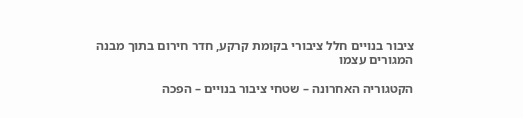ציבור בנויים חלל ציבורי בקומת קרקע, חדר חירום בתוך מבנה המגורים עצמו

הקטגוריה האחרונה – שטחי ציבור בנויים – הפכה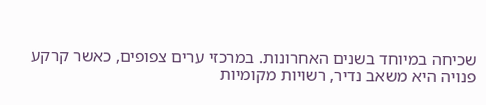שכיחה במיוחד בשנים האחרונות. במרכזי ערים צפופים, כאשר קרקע פנויה היא משאב נדיר, רשויות מקומיות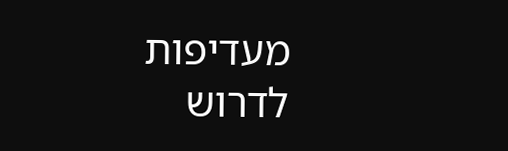מעדיפות לדרוש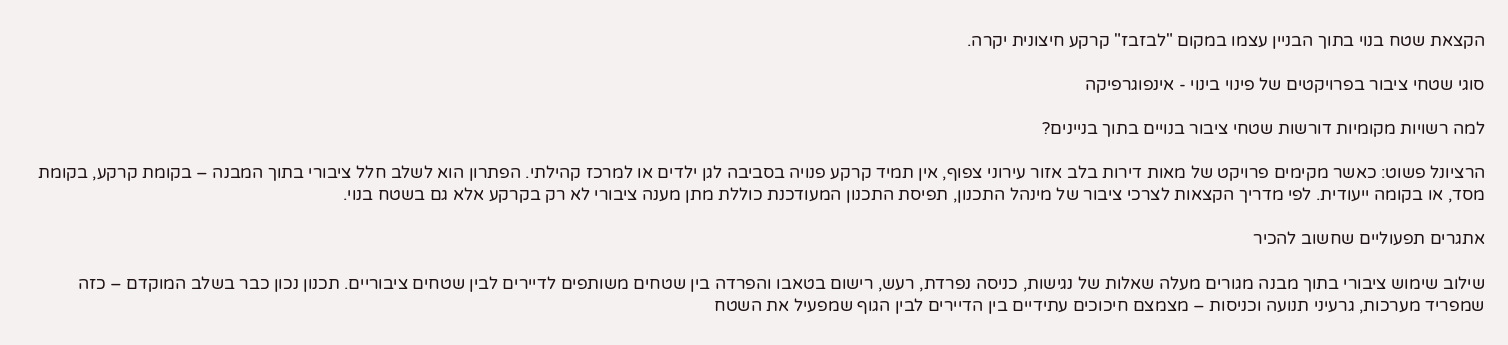הקצאת שטח בנוי בתוך הבניין עצמו במקום "לבזבז" קרקע חיצונית יקרה.

סוגי שטחי ציבור בפרויקטים של פינוי בינוי - אינפוגרפיקה

למה רשויות מקומיות דורשות שטחי ציבור בנויים בתוך בניינים?

הרציונל פשוט: כאשר מקימים פרויקט של מאות דירות בלב אזור עירוני צפוף, אין תמיד קרקע פנויה בסביבה לגן ילדים או למרכז קהילתי. הפתרון הוא לשלב חלל ציבורי בתוך המבנה – בקומת קרקע, בקומת מסד, או בקומה ייעודית. לפי מדריך הקצאות לצרכי ציבור של מינהל התכנון, תפיסת התכנון המעודכנת כוללת מתן מענה ציבורי לא רק בקרקע אלא גם בשטח בנוי.

אתגרים תפעוליים שחשוב להכיר

שילוב שימוש ציבורי בתוך מבנה מגורים מעלה שאלות של נגישות, כניסה נפרדת, רעש, רישום בטאבו והפרדה בין שטחים משותפים לדיירים לבין שטחים ציבוריים. תכנון נכון כבר בשלב המוקדם – כזה שמפריד מערכות, גרעיני תנועה וכניסות – מצמצם חיכוכים עתידיים בין הדיירים לבין הגוף שמפעיל את השטח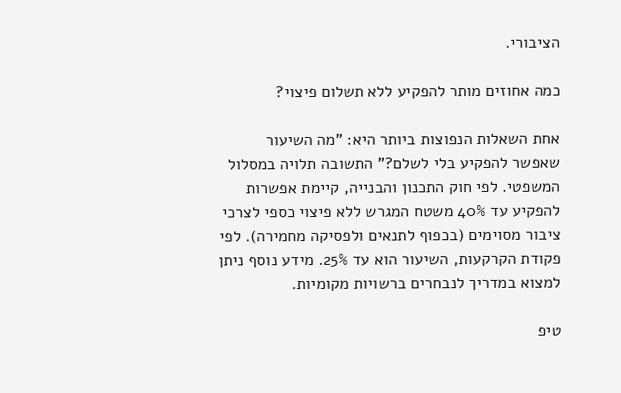הציבורי.

כמה אחוזים מותר להפקיע ללא תשלום פיצוי?

אחת השאלות הנפוצות ביותר היא: "מה השיעור שאפשר להפקיע בלי לשלם?" התשובה תלויה במסלול המשפטי. לפי חוק התכנון והבנייה, קיימת אפשרות להפקיע עד 40% משטח המגרש ללא פיצוי כספי לצרכי ציבור מסוימים (בכפוף לתנאים ולפסיקה מחמירה). לפי פקודת הקרקעות, השיעור הוא עד 25%. מידע נוסף ניתן למצוא במדריך לנבחרים ברשויות מקומיות.

טיפ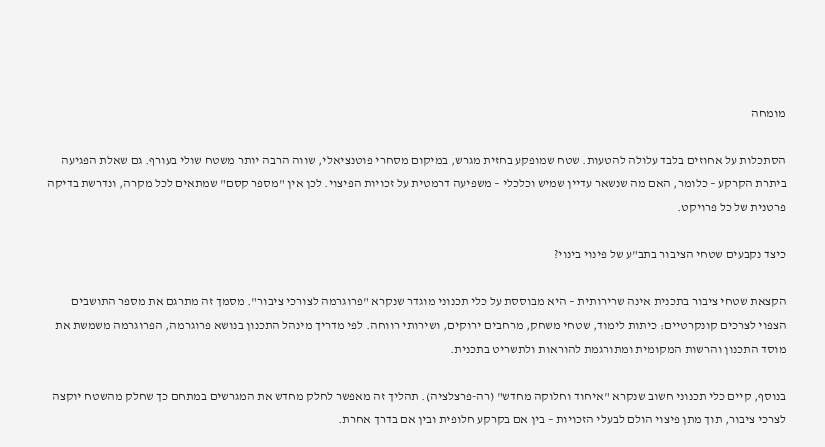מומחה

הסתכלות על אחוזים בלבד עלולה להטעות. שטח שמופקע בחזית מגרש, במיקום מסחרי פוטנציאלי, שווה הרבה יותר משטח שולי בעורף. גם שאלת הפגיעה ביתרת הקרקע – כלומר, האם מה שנשאר עדיין שמיש וכלכלי – משפיעה דרמטית על זכויות הפיצוי. לכן אין "מספר קסם" שמתאים לכל מקרה, ונדרשת בדיקה פרטנית של כל פרויקט.

כיצד נקבעים שטחי הציבור בתב"ע של פינוי בינוי?

הקצאת שטחי ציבור בתכנית אינה שרירותית – היא מבוססת על כלי תכנוני מוגדר שנקרא "פרוגרמה לצורכי ציבור". מסמך זה מתרגם את מספר התושבים הצפוי לצרכים קונקרטיים: כיתות לימוד, שטחי משחק, מרחבים ירוקים, ושירותי רווחה. לפי מדריך מינהל התכנון בנושא פרוגרמה, הפרוגרמה משמשת את מוסד התכנון והרשות המקומית ומתורגמת להוראות ולתשריט בתכנית.

בנוסף, קיים כלי תכנוני חשוב שנקרא "איחוד וחלוקה מחדש" (רה-פרצלציה). תהליך זה מאפשר לחלק מחדש את המגרשים במתחם כך שחלק מהשטח יוקצה לצרכי ציבור, תוך מתן פיצוי הולם לבעלי הזכויות – בין אם בקרקע חלופית ובין אם בדרך אחרת.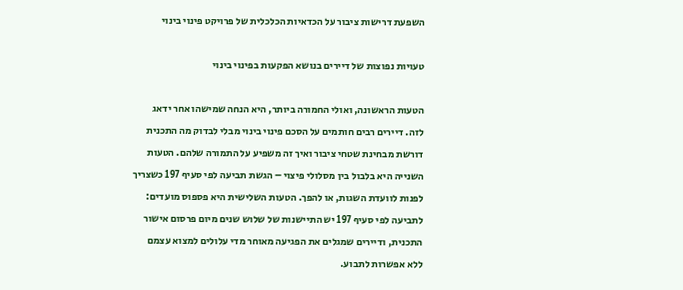השפעת דרישות ציבור על הכדאיות הכלכלית של פרויקט פינוי בינוי

טעויות נפוצות של דיירים בנושא הפקעות בפינוי בינוי

הטעות הראשונה, ואולי החמורה ביותר, היא הנחה שמישהו אחר ידאג לזה. דיירים רבים חותמים על הסכם פינוי בינוי מבלי לבדוק מה התכנית דורשת מבחינת שטחי ציבור ואיך זה משפיע על התמורה שלהם. הטעות השנייה היא בלבול בין מסלולי פיצוי – הגשת תביעה לפי סעיף 197 כשצריך לפנות לוועדת השגות, או להפך. הטעות השלישית היא פספוס מועדים: לתביעה לפי סעיף 197 יש התיישנות של שלוש שנים מיום פרסום אישור התכנית, ודיירים שמגלים את הפגיעה מאוחר מדי עלולים למצוא עצמם ללא אפשרות לתבוע.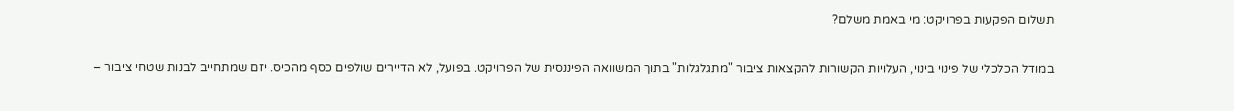תשלום הפקעות בפרויקט: מי באמת משלם?

במודל הכלכלי של פינוי בינוי, העלויות הקשורות להקצאות ציבור "מתגלגלות" בתוך המשוואה הפיננסית של הפרויקט. בפועל, לא הדיירים שולפים כסף מהכיס. יזם שמתחייב לבנות שטחי ציבור –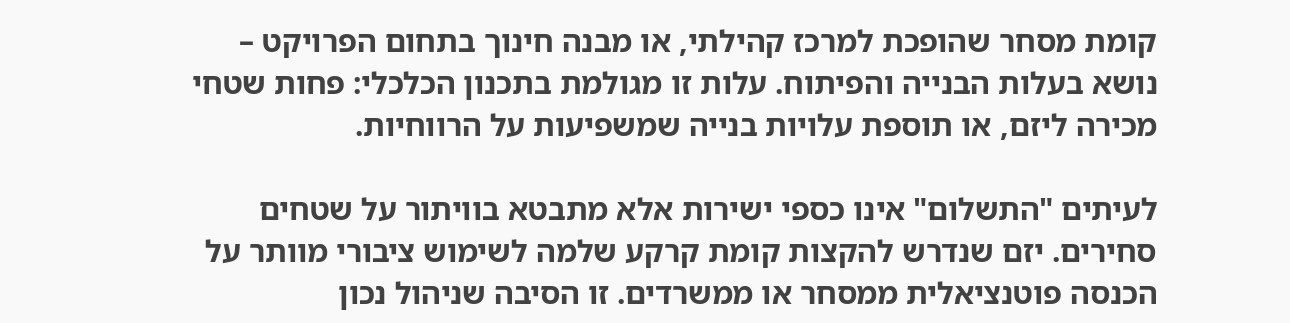קומת מסחר שהופכת למרכז קהילתי, או מבנה חינוך בתחום הפרויקט – נושא בעלות הבנייה והפיתוח. עלות זו מגולמת בתכנון הכלכלי: פחות שטחי מכירה ליזם, או תוספת עלויות בנייה שמשפיעות על הרווחיות.

לעיתים "התשלום" אינו כספי ישירות אלא מתבטא בוויתור על שטחים סחירים. יזם שנדרש להקצות קומת קרקע שלמה לשימוש ציבורי מוותר על הכנסה פוטנציאלית ממסחר או ממשרדים. זו הסיבה שניהול נכון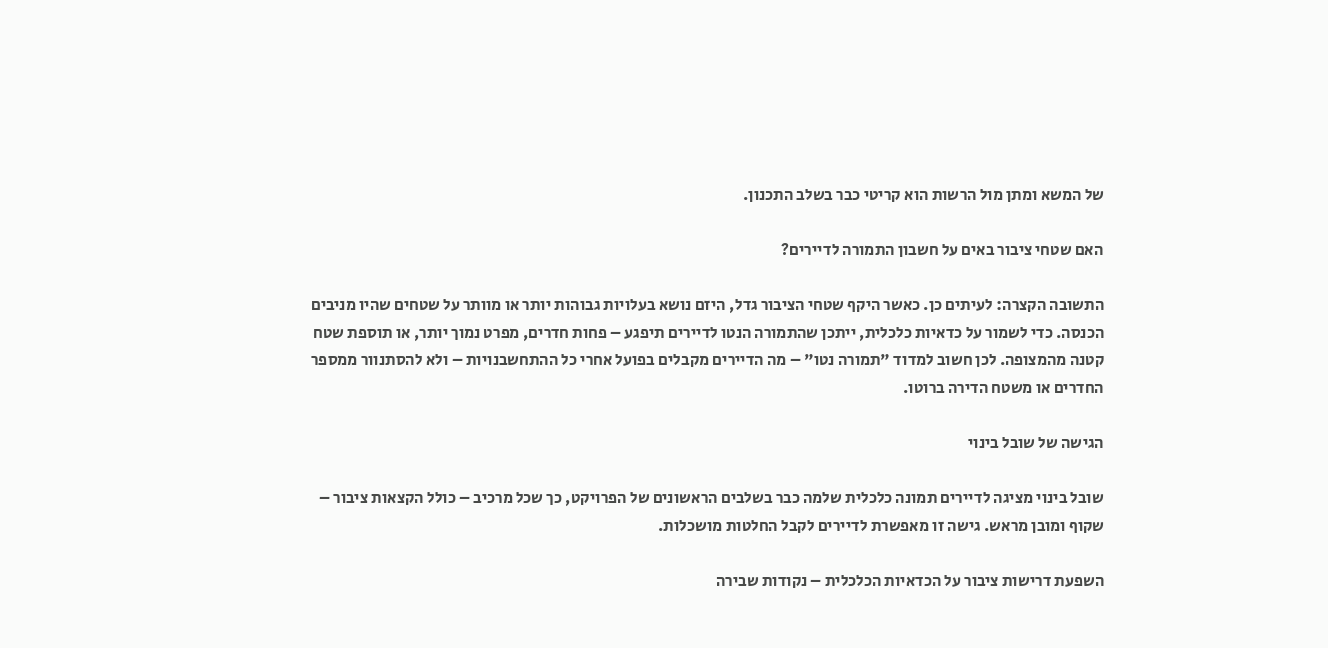של המשא ומתן מול הרשות הוא קריטי כבר בשלב התכנון.

האם שטחי ציבור באים על חשבון התמורה לדיירים?

התשובה הקצרה: לעיתים כן. כאשר היקף שטחי הציבור גדל, היזם נושא בעלויות גבוהות יותר או מוותר על שטחים שהיו מניבים הכנסה. כדי לשמור על כדאיות כלכלית, ייתכן שהתמורה הנטו לדיירים תיפגע – פחות חדרים, מפרט נמוך יותר, או תוספת שטח קטנה מהמצופה. לכן חשוב למדוד "תמורה נטו" – מה הדיירים מקבלים בפועל אחרי כל ההתחשבנויות – ולא להסתנוור ממספר החדרים או משטח הדירה ברוטו.

הגישה של שובל בינוי

שובל בינוי מציגה לדיירים תמונה כלכלית שלמה כבר בשלבים הראשונים של הפרויקט, כך שכל מרכיב – כולל הקצאות ציבור – שקוף ומובן מראש. גישה זו מאפשרת לדיירים לקבל החלטות מושכלות.

השפעת דרישות ציבור על הכדאיות הכלכלית – נקודות שבירה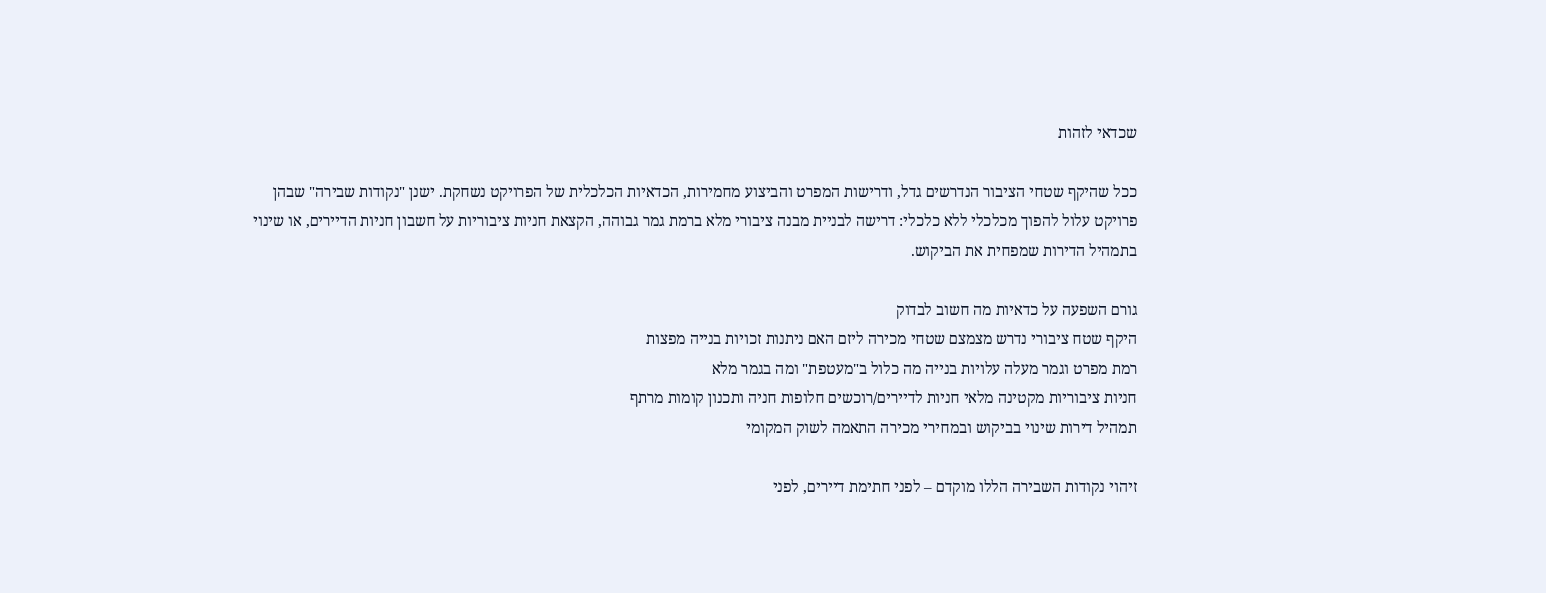שכדאי לזהות

ככל שהיקף שטחי הציבור הנדרשים גדל, ודרישות המפרט והביצוע מחמירות, הכדאיות הכלכלית של הפרויקט נשחקת. ישנן "נקודות שבירה" שבהן פרויקט עלול להפוך מכלכלי ללא כלכלי: דרישה לבניית מבנה ציבורי מלא ברמת גמר גבוהה, הקצאת חניות ציבוריות על חשבון חניות הדיירים, או שינוי בתמהיל הדירות שמפחית את הביקוש.

גורם השפעה על כדאיות מה חשוב לבדוק
היקף שטח ציבורי נדרש מצמצם שטחי מכירה ליזם האם ניתנות זכויות בנייה מפצות
רמת מפרט וגמר מעלה עלויות בנייה מה כלול ב"מעטפת" ומה בגמר מלא
חניות ציבוריות מקטינה מלאי חניות לדיירים/רוכשים חלופות חניה ותכנון קומות מרתף
תמהיל דירות שינוי בביקוש ובמחירי מכירה התאמה לשוק המקומי

זיהוי נקודות השבירה הללו מוקדם – לפני חתימת דיירים, לפני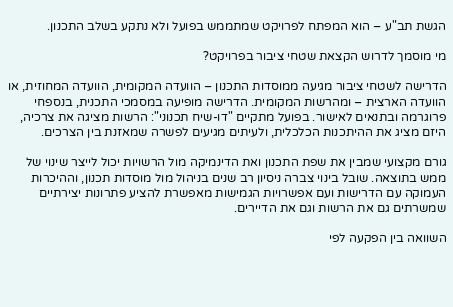הגשת תב"ע – הוא המפתח לפרויקט שמתממש בפועל ולא נתקע בשלב התכנון.

מי מוסמך לדרוש הקצאת שטחי ציבור בפרויקט?

הדרישה לשטחי ציבור מגיעה ממוסדות התכנון – הוועדה המקומית, הוועדה המחוזית, או הוועדה הארצית – ומהרשות המקומית. הדרישה מופיעה במסמכי התכנית, בנספחי פרוגרמה ובתנאים לאישור. בפועל מתקיים "דו-שיח תכנוני": הרשות מציגה את צרכיה, היזם מציג את ההיתכנות הכלכלית, ולעיתים מגיעים לפשרה שמאזנת בין הצרכים.

גורם מקצועי שמבין את שפת התכנון ואת הדינמיקה מול הרשויות יכול לייצר שינוי של ממש בתוצאה. שובל בינוי צברה ניסיון רב שנים בניהול מול מוסדות תכנון, וההיכרות העמוקה עם הדרישות ועם אפשרויות הגמישות מאפשרת להציע פתרונות יצירתיים שמשרתים גם את הרשות וגם את הדיירים.

השוואה בין הפקעה לפי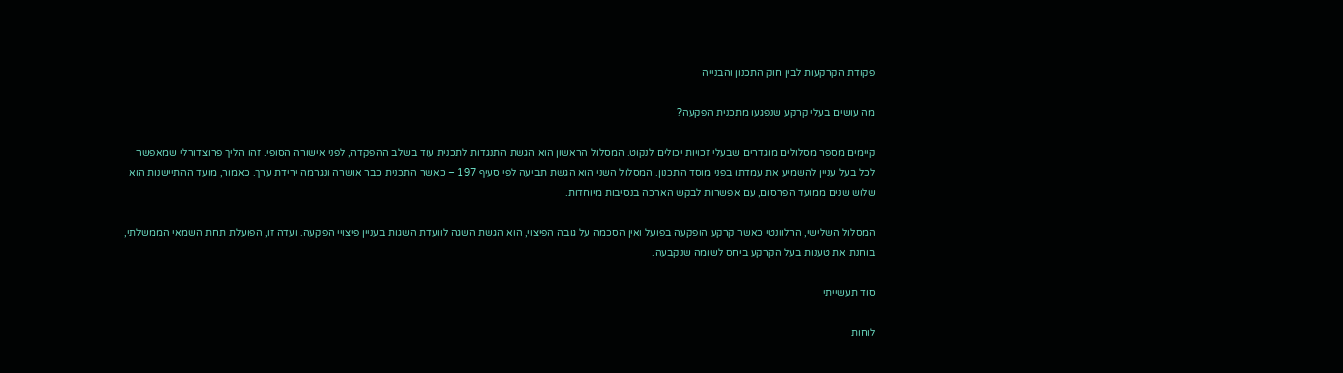פקודת הקרקעות לבין חוק התכנון והבנייה

מה עושים בעלי קרקע שנפגעו מתכנית הפקעה?

קיימים מספר מסלולים מוגדרים שבעלי זכויות יכולים לנקוט. המסלול הראשון הוא הגשת התנגדות לתכנית עוד בשלב ההפקדה, לפני אישורה הסופי. זהו הליך פרוצדורלי שמאפשר לכל בעל עניין להשמיע את עמדתו בפני מוסד התכנון. המסלול השני הוא הגשת תביעה לפי סעיף 197 – כאשר התכנית כבר אושרה ונגרמה ירידת ערך. כאמור, מועד ההתיישנות הוא שלוש שנים ממועד הפרסום, עם אפשרות לבקש הארכה בנסיבות מיוחדות.

המסלול השלישי, הרלוונטי כאשר קרקע הופקעה בפועל ואין הסכמה על גובה הפיצוי, הוא הגשת השגה לוועדת השגות בעניין פיצויי הפקעה. ועדה זו, הפועלת תחת השמאי הממשלתי, בוחנת את טענות בעל הקרקע ביחס לשומה שנקבעה.

סוד תעשייתי

לוחות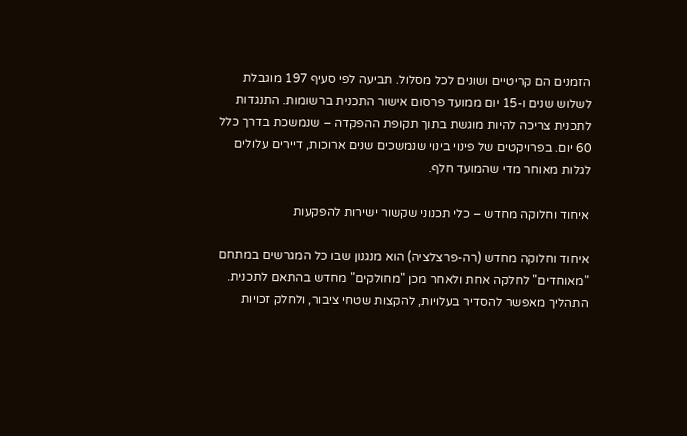הזמנים הם קריטיים ושונים לכל מסלול. תביעה לפי סעיף 197 מוגבלת לשלוש שנים ו-15 יום ממועד פרסום אישור התכנית ברשומות. התנגדות לתכנית צריכה להיות מוגשת בתוך תקופת ההפקדה – שנמשכת בדרך כלל 60 יום. בפרויקטים של פינוי בינוי שנמשכים שנים ארוכות, דיירים עלולים לגלות מאוחר מדי שהמועד חלף.

איחוד וחלוקה מחדש – כלי תכנוני שקשור ישירות להפקעות

איחוד וחלוקה מחדש (רה-פרצלציה) הוא מנגנון שבו כל המגרשים במתחם "מאוחדים" לחלקה אחת ולאחר מכן "מחולקים" מחדש בהתאם לתכנית. התהליך מאפשר להסדיר בעלויות, להקצות שטחי ציבור, ולחלק זכויות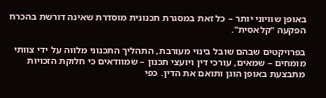באופן שוויוני יותר – כל זאת במסגרת תכנונית מוסדרת שאינה דורשת בהכרח הפקעה "קלאסית".

בפרויקטים שבהם שובל בינוי מעורבת, התהליך התכנוני מלווה על ידי צוותי מומחים – שמאים, עורכי דין ויועצי תכנון – שמוודאים כי חלוקת הזכויות מתבצעת באופן הוגן ותואם את הדין. כפי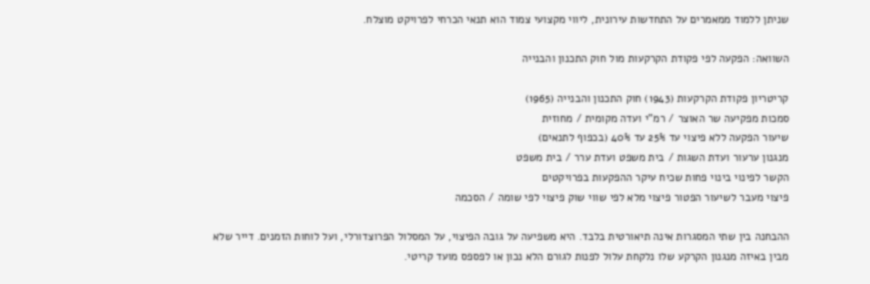שניתן ללמוד ממאמרים על התחדשות עירונית, ליווי מקצועי צמוד הוא תנאי הכרחי לפרויקט מוצלח.

השוואה: הפקעה לפי פקודת הקרקעות מול חוק התכנון והבנייה

קריטריון פקודת הקרקעות (1943) חוק התכנון והבנייה (1965)
סמכות מפקיעה שר האוצר / רמ"י ועדה מקומית / מחוזית
שיעור הפקעה ללא פיצוי עד 25% עד 40% (בכפוף לתנאים)
מנגנון ערעור ועדת השגות / בית משפט ועדת ערר / בית משפט
הקשר לפינוי בינוי פחות שכיח עיקר ההפקעות בפרויקטים
פיצוי מעבר לשיעור הפטור פיצוי מלא לפי שווי שוק פיצוי לפי שומה / הסכמה

ההבחנה בין שתי המסגרות אינה תיאורטית בלבד. היא משפיעה על גובה הפיצוי, על המסלול הפרוצדורלי, ועל לוחות הזמנים. דייר שלא מבין באיזה מנגנון הקרקע שלו נלקחת עלול לפנות לגורם הלא נכון או לפספס מועד קריטי.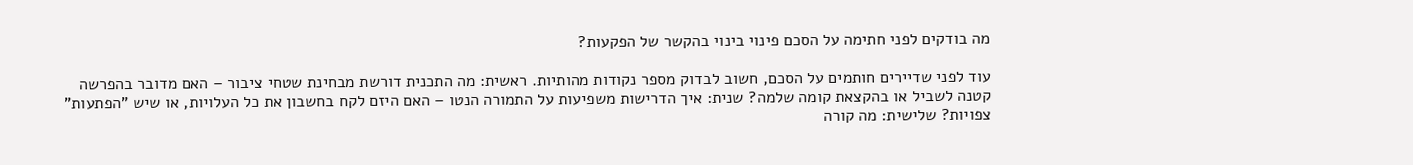מה בודקים לפני חתימה על הסכם פינוי בינוי בהקשר של הפקעות?

עוד לפני שדיירים חותמים על הסכם, חשוב לבדוק מספר נקודות מהותיות. ראשית: מה התכנית דורשת מבחינת שטחי ציבור – האם מדובר בהפרשה קטנה לשביל או בהקצאת קומה שלמה? שנית: איך הדרישות משפיעות על התמורה הנטו – האם היזם לקח בחשבון את כל העלויות, או שיש "הפתעות" צפויות? שלישית: מה קורה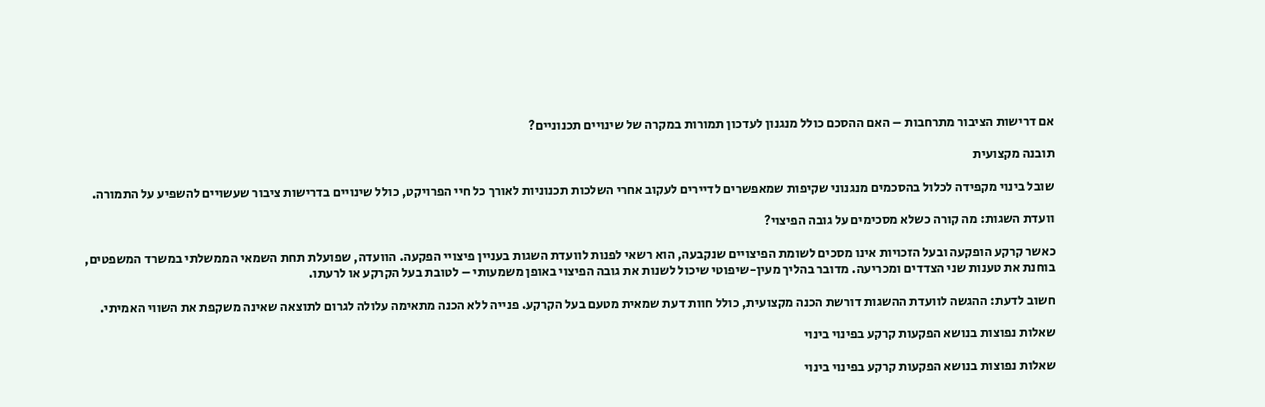אם דרישות הציבור מתרחבות – האם ההסכם כולל מנגנון לעדכון תמורות במקרה של שינויים תכנוניים?

תובנה מקצועית

שובל בינוי מקפידה לכלול בהסכמים מנגנוני שקיפות שמאפשרים לדיירים לעקוב אחרי השלכות תכנוניות לאורך כל חיי הפרויקט, כולל שינויים בדרישות ציבור שעשויים להשפיע על התמורה.

וועדת השגות: מה קורה כשלא מסכימים על גובה הפיצוי?

כאשר קרקע הופקעה ובעל הזכויות אינו מסכים לשומת הפיצויים שנקבעה, הוא רשאי לפנות לוועדת השגות בעניין פיצויי הפקעה. הוועדה, שפועלת תחת השמאי הממשלתי במשרד המשפטים, בוחנת את טענות שני הצדדים ומכריעה. מדובר בהליך מעין-שיפוטי שיכול לשנות את גובה הפיצוי באופן משמעותי – לטובת בעל הקרקע או לרעתו.

חשוב לדעת: ההגשה לוועדת ההשגות דורשת הכנה מקצועית, כולל חוות דעת שמאית מטעם בעל הקרקע. פנייה ללא הכנה מתאימה עלולה לגרום לתוצאה שאינה משקפת את השווי האמיתי.

שאלות נפוצות בנושא הפקעות קרקע בפינוי בינוי

שאלות נפוצות בנושא הפקעות קרקע בפינוי בינוי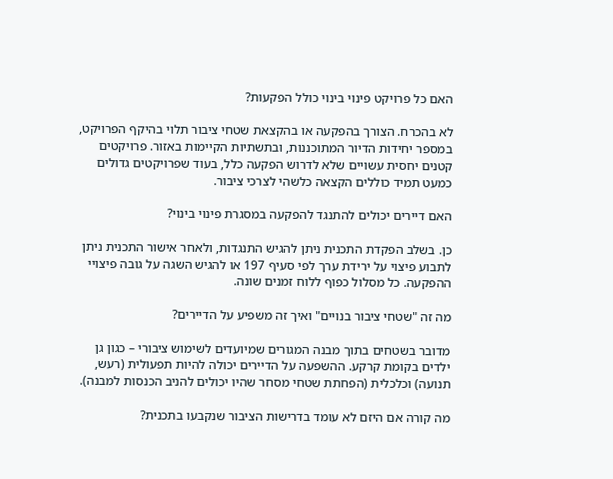האם כל פרויקט פינוי בינוי כולל הפקעות?

לא בהכרח. הצורך בהפקעה או בהקצאת שטחי ציבור תלוי בהיקף הפרויקט, במספר יחידות הדיור המתוכננות, ובתשתיות הקיימות באזור. פרויקטים קטנים יחסית עשויים שלא לדרוש הפקעה כלל, בעוד שפרויקטים גדולים כמעט תמיד כוללים הקצאה כלשהי לצרכי ציבור.

האם דיירים יכולים להתנגד להפקעה במסגרת פינוי בינוי?

כן. בשלב הפקדת התכנית ניתן להגיש התנגדות, ולאחר אישור התכנית ניתן לתבוע פיצוי על ירידת ערך לפי סעיף 197 או להגיש השגה על גובה פיצויי ההפקעה. כל מסלול כפוף ללוח זמנים שונה.

מה זה "שטחי ציבור בנויים" ואיך זה משפיע על הדיירים?

מדובר בשטחים בתוך מבנה המגורים שמיועדים לשימוש ציבורי – כגון גן ילדים בקומת קרקע. ההשפעה על הדיירים יכולה להיות תפעולית (רעש, תנועה) וכלכלית (הפחתת שטחי מסחר שהיו יכולים להניב הכנסות למבנה).

מה קורה אם היזם לא עומד בדרישות הציבור שנקבעו בתכנית?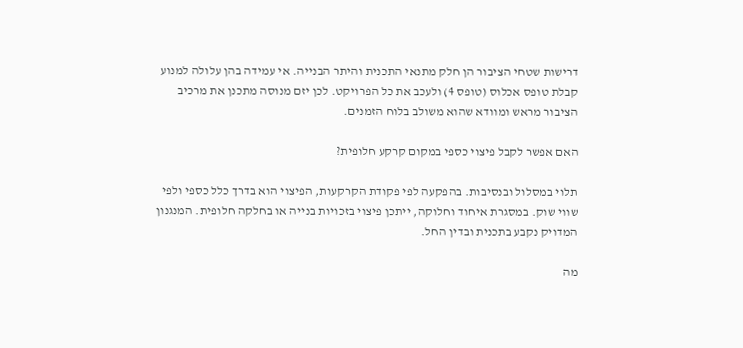דרישות שטחי הציבור הן חלק מתנאי התכנית והיתר הבנייה. אי עמידה בהן עלולה למנוע קבלת טופס אכלוס (טופס 4) ולעכב את כל הפרויקט. לכן יזם מנוסה מתכנן את מרכיב הציבור מראש ומוודא שהוא משולב בלוח הזמנים.

האם אפשר לקבל פיצוי כספי במקום קרקע חלופית?

תלוי במסלול ובנסיבות. בהפקעה לפי פקודת הקרקעות, הפיצוי הוא בדרך כלל כספי ולפי שווי שוק. במסגרת איחוד וחלוקה, ייתכן פיצוי בזכויות בנייה או בחלקה חלופית. המנגנון המדויק נקבע בתכנית ובדין החל.

מה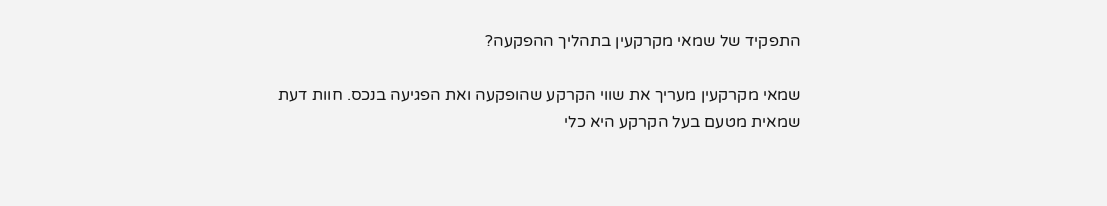התפקיד של שמאי מקרקעין בתהליך ההפקעה?

שמאי מקרקעין מעריך את שווי הקרקע שהופקעה ואת הפגיעה בנכס. חוות דעת שמאית מטעם בעל הקרקע היא כלי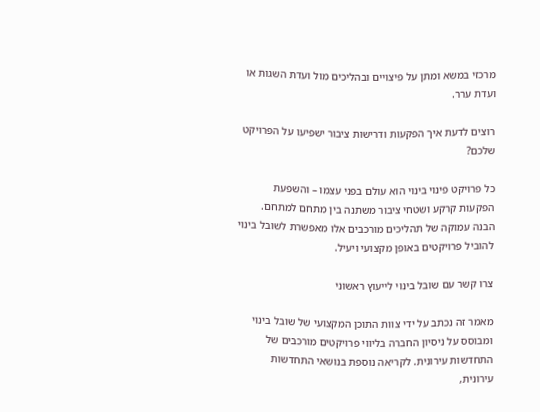מרכזי במשא ומתן על פיצויים ובהליכים מול ועדת השגות או ועדת ערר.

רוצים לדעת איך הפקעות ודרישות ציבור ישפיעו על הפרויקט שלכם?

כל פרויקט פינוי בינוי הוא עולם בפני עצמו – והשפעת הפקעות קרקע ושטחי ציבור משתנה בין מתחם למתחם. הבנה עמוקה של תהליכים מורכבים אלו מאפשרת לשובל בינוי להוביל פרויקטים באופן מקצועי ויעיל.

צרו קשר עם שובל בינוי לייעוץ ראשוני

מאמר זה נכתב על ידי צוות התוכן המקצועי של שובל בינוי ומבוסס על ניסיון החברה בליווי פרויקטים מורכבים של התחדשות עירונית. לקריאה נוספת בנושאי התחדשות עירונית,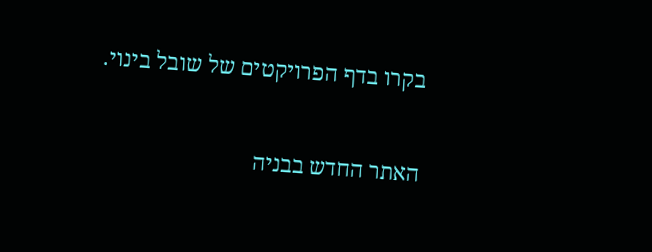בקרו בדף הפרויקטים של שובל בינוי.

האתר החדש בבניה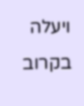ויעלה בקרוב